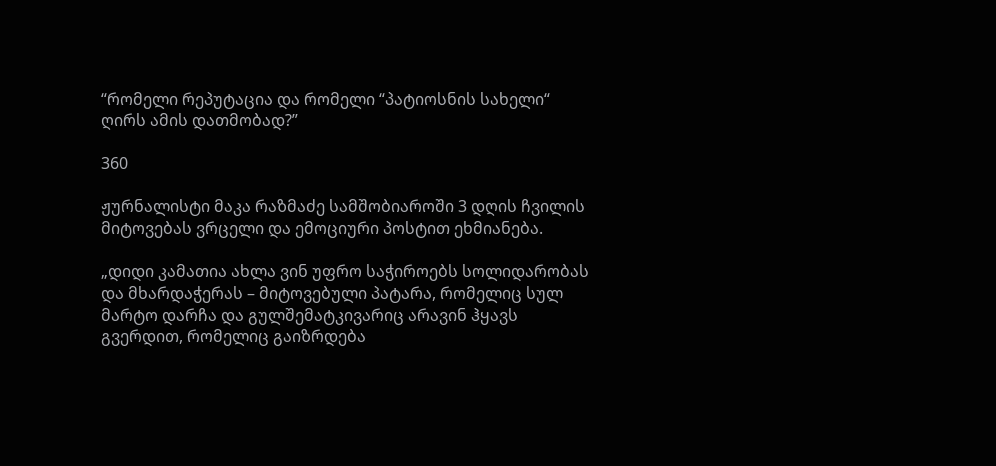“რომელი რეპუტაცია და რომელი “პატიოსნის სახელი“ ღირს ამის დათმობად?”

360

ჟურნალისტი მაკა რაზმაძე სამშობიაროში 3 დღის ჩვილის მიტოვებას ვრცელი და ემოციური პოსტით ეხმიანება.

„დიდი კამათია ახლა ვინ უფრო საჭიროებს სოლიდარობას და მხარდაჭერას – მიტოვებული პატარა, რომელიც სულ მარტო დარჩა და გულშემატკივარიც არავინ ჰყავს გვერდით, რომელიც გაიზრდება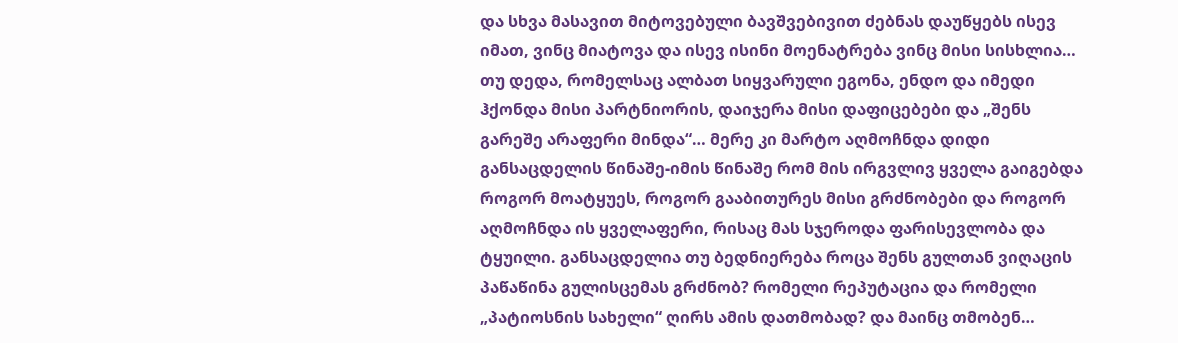და სხვა მასავით მიტოვებული ბავშვებივით ძებნას დაუწყებს ისევ იმათ, ვინც მიატოვა და ისევ ისინი მოენატრება ვინც მისი სისხლია… თუ დედა, რომელსაც ალბათ სიყვარული ეგონა, ენდო და იმედი ჰქონდა მისი პარტნიორის, დაიჯერა მისი დაფიცებები და „შენს გარეშე არაფერი მინდა“… მერე კი მარტო აღმოჩნდა დიდი განსაცდელის წინაშე-იმის წინაშე რომ მის ირგვლივ ყველა გაიგებდა როგორ მოატყუეს, როგორ გააბითურეს მისი გრძნობები და როგორ აღმოჩნდა ის ყველაფერი, რისაც მას სჯეროდა ფარისევლობა და ტყუილი. განსაცდელია თუ ბედნიერება როცა შენს გულთან ვიღაცის პაწაწინა გულისცემას გრძნობ? რომელი რეპუტაცია და რომელი „პატიოსნის სახელი“ ღირს ამის დათმობად? და მაინც თმობენ…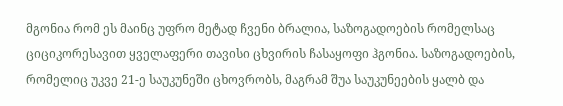მგონია რომ ეს მაინც უფრო მეტად ჩვენი ბრალია, საზოგადოების რომელსაც ციციკორესავით ყველაფერი თავისი ცხვირის ჩასაყოფი ჰგონია. საზოგადოების, რომელიც უკვე 21-ე საუკუნეში ცხოვრობს, მაგრამ შუა საუკუნეების ყალბ და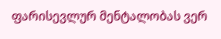ფარისევლურ მენტალობას ვერ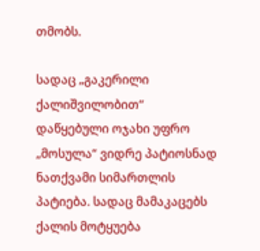თმობს.

სადაც „გაკერილი ქალიშვილობით“  დაწყებული ოჯახი უფრო „მოსულა“ ვიდრე პატიოსნად ნათქვამი სიმართლის პატიება. სადაც მამაკაცებს ქალის მოტყუება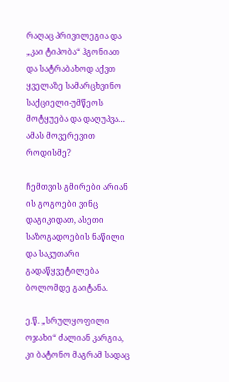რაღაც პრივილეგია და „კაი ტიპობა“ ჰგონიათ და სატრაბახოდ აქვთ ყველაზე სამარცხვინო საქციელი-უმწეოს მოტყუება და დაღუპვა… ამას მოვერევით როდისმე?

ჩემთვის გმირები არიან ის გოგოები ვინც დაგიკიდათ, ასეთი საზოგადოების ნაწილი და საკუთარი გადაწყვეტილება ბოლომდე გაიტანა.

ე.წ. „სრულყოფილი ოჯახი“ ძალიან კარგია, კი ბატონო მაგრამ სადაც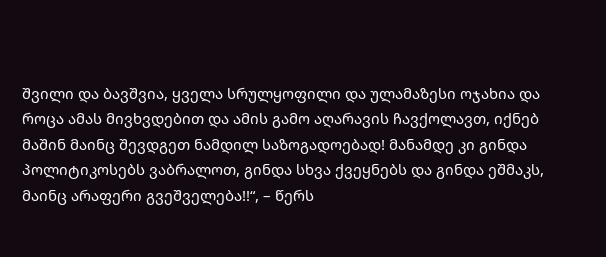შვილი და ბავშვია, ყველა სრულყოფილი და ულამაზესი ოჯახია და როცა ამას მივხვდებით და ამის გამო აღარავის ჩავქოლავთ, იქნებ მაშინ მაინც შევდგეთ ნამდილ საზოგადოებად! მანამდე კი გინდა პოლიტიკოსებს ვაბრალოთ, გინდა სხვა ქვეყნებს და გინდა ეშმაკს, მაინც არაფერი გვეშველება!!“, – წერს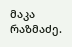მაკა რაზმაძე.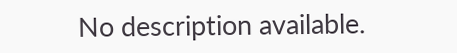No description available.